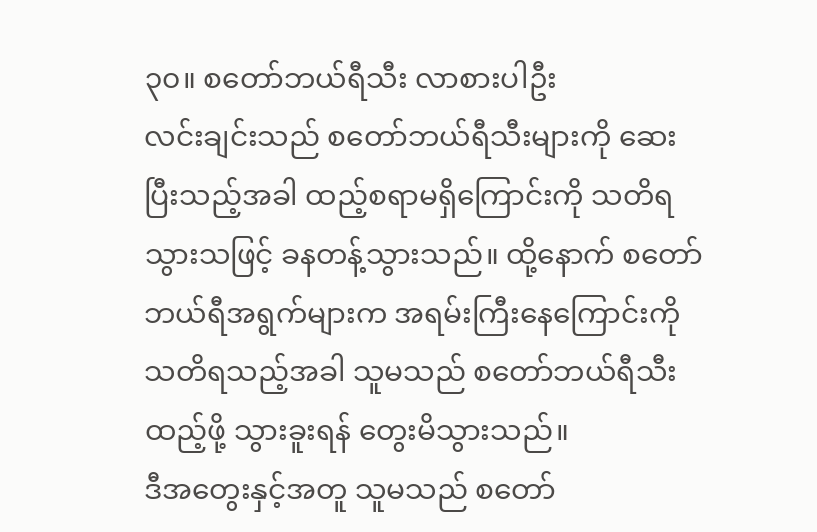၃၀။ စတော်ဘယ်ရီသီး လာစားပါဦး
လင်းချင်းသည် စတော်ဘယ်ရီသီးများကို ဆေးပြီးသည့်အခါ ထည့်စရာမရှိကြောင်းကို သတိရသွားသဖြင့် ခနတန့်သွားသည်။ ထို့နောက် စတော်ဘယ်ရီအရွက်များက အရမ်းကြီးနေကြောင်းကို သတိရသည့်အခါ သူမသည် စတော်ဘယ်ရီသီးထည့်ဖို့ သွားခူးရန် တွေးမိသွားသည်။
ဒီအတွေးနှင့်အတူ သူမသည် စတော်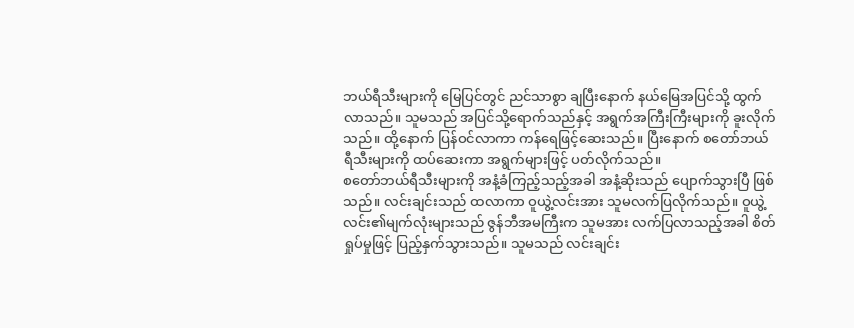ဘယ်ရီသီးများကို မြေပြင်တွင် ညင်သာစွာ ချပြီးနောက် နယ်မြေအပြင်သို့ ထွက်လာသည်။ သူမသည် အပြင်သို့ရောက်သည်နှင့် အရွက်အကြီးကြီးများကို ခူးလိုက်သည်။ ထို့နောက် ပြန်ဝင်လာကာ ကန်ရေဖြင့်ဆေးသည်။ ပြီးနောက် စတော်ဘယ်ရီသီးများကို ထပ်ဆေးကာ အရွက်များဖြင့် ပတ်လိုက်သည်။
စတော်ဘယ်ရီသီးများကို အနံ့ခံကြည့်သည့်အခါ အနံ့ဆိုးသည် ပျောက်သွားပြီ ဖြစ်သည်။ လင်းချင်းသည် ထလာကာ ဝူယွဲ့လင်းအား သူမလက်ပြလိုက်သည်။ ဝူယွဲ့လင်း၏မျက်လုံးများသည် ဇွန်ဘီအမကြီးက သူမအား လက်ပြလာသည့်အခါ စိတ်ရှုပ်မှုဖြင့် ပြည့်နှက်သွားသည်။ သူမသည် လင်းချင်း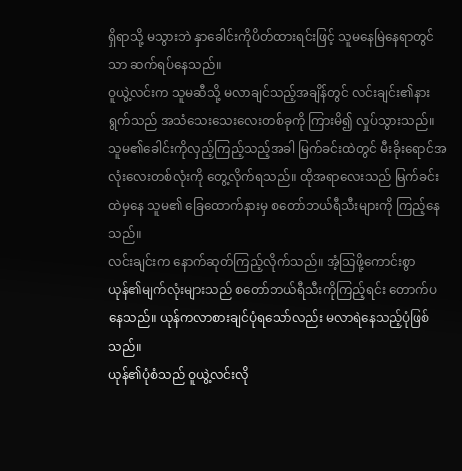ရှိရာသို့ မသွားဘဲ နှာခေါင်းကိုပိတ်ထားရင်းဖြင့် သူမနေမြဲနေရာတွင်သာ ဆက်ရပ်နေသည်။
ဝူယွဲ့လင်းက သူမဆီသို့ မလာချင်သည့်အချိန်တွင် လင်းချင်း၏နားရွက်သည် အသံသေးသေးလေးတစ်ခုကို ကြားမိ၍ လှုပ်သွားသည်။ သူမ၏ခေါင်းကိုလှည့်ကြည့်သည့်အခါ မြက်ခင်းထဲတွင် မီးခိုးရောင်အလုံးလေးတစ်လုံးကို တွေ့လိုက်ရသည်။ ထိုအရာလေးသည် မြက်ခင်းထဲမှနေ သူမ၏ ခြေထောက်နားမှ စတော်ဘယ်ရီသီးများကို ကြည့်နေသည်။
လင်းချင်းက နောက်ဆုတ်ကြည့်လိုက်သည်။ အံ့သြဖို့ကောင်းစွာ ယုန်၏မျက်လုံးများသည် စတော်ဘယ်ရီသီးကိုကြည့်ရင်း တောက်ပနေသည်။ ယုန်ကလာစားချင်ပုံရသော်လည်း မလာရဲနေသည့်ပုံဖြစ်သည်။
ယုန်၏ပုံစံသည် ဝူယွဲ့လင်းလို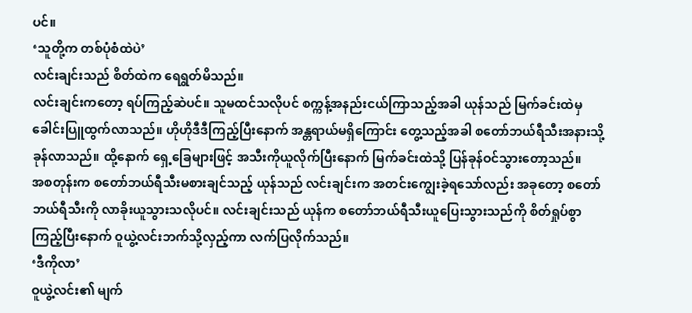ပင်။
‘သူတို့က တစ်ပုံစံထဲပဲ’
လင်းချင်းသည် စိတ်ထဲက ရေရွတ်မိသည်။
လင်းချင်းကတော့ ရပ်ကြည့်ဆဲပင်။ သူမထင်သလိုပင် စက္ကန့်အနည်းငယ်ကြာသည့်အခါ ယုန်သည် မြက်ခင်းထဲမှ ခေါင်းပြူထွက်လာသည်။ ဟိုဟိုဒီဒီကြည့်ပြီးနောက် အန္တရာယ်မရှိကြောင်း တွေ့သည့်အခါ စတော်ဘယ်ရီသီးအနားသို့ ခုန်လာသည်။ ထို့နောက် ရှေ့ခြေများဖြင့် အသီးကိုယူလိုက်ပြီးနောက် မြက်ခင်းထဲသို့ ပြန်ခုန်ဝင်သွားတော့သည်။
အစတုန်းက စတော်ဘယ်ရီသီးမစားချင်သည့် ယုန်သည် လင်းချင်းက အတင်းကျွေးခဲ့ရသော်လည်း အခုတော့ စတော်ဘယ်ရီသီးကို လာခိုးယူသွားသလိုပင်။ လင်းချင်းသည် ယုန်က စတော်ဘယ်ရီသီးယူပြေးသွားသည်ကို စိတ်ရှုပ်စွာ ကြည့်ပြီးနောက် ဝူယွဲ့လင်းဘက်သို့လှည့်ကာ လက်ပြလိုက်သည်။
‘ဒီကိုလာ’
ဝူယွဲ့လင်း၏ မျက်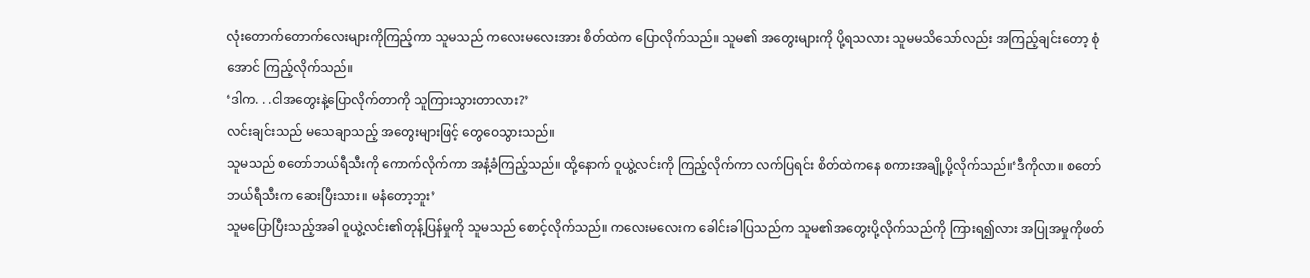လုံးတောက်တောက်လေးများကိုကြည့်ကာ သူမသည် ကလေးမလေးအား စိတ်ထဲက ပြောလိုက်သည်။ သူမ၏ အတွေးများကို ပို့ရသလား သူမမသိသော်လည်း အကြည့်ချင်းတော့ စုံအောင် ကြည့်လိုက်သည်။
‘ဒါက. . .ငါအတွေးနဲ့ပြောလိုက်တာကို သူကြားသွားတာလား?’
လင်းချင်းသည် မသေချာသည့် အတွေးများဖြင့် တွေဝေသွားသည်။
သူမသည် စတော်ဘယ်ရီသီးကို ကောက်လိုက်ကာ အနံ့ခံကြည့်သည်။ ထို့နောက် ဝူယွဲ့လင်းကို ကြည့်လိုက်ကာ လက်ပြရင်း စိတ်ထဲကနေ စကားအချို့ပို့လိုက်သည်။‘ဒီကိုလာ။ စတော်ဘယ်ရီသီးက ဆေးပြီးသား။ မနံတော့ဘူး’
သူမပြောပြီးသည့်အခါ ဝူယွဲ့လင်း၏တုန့်ပြန်မှုကို သူမသည် စောင့်လိုက်သည်။ ကလေးမလေးက ခေါင်းခါပြသည်က သူမ၏အတွေးပို့လိုက်သည်ကို ကြားရ၍လား အပြုအမှုကိုဖတ်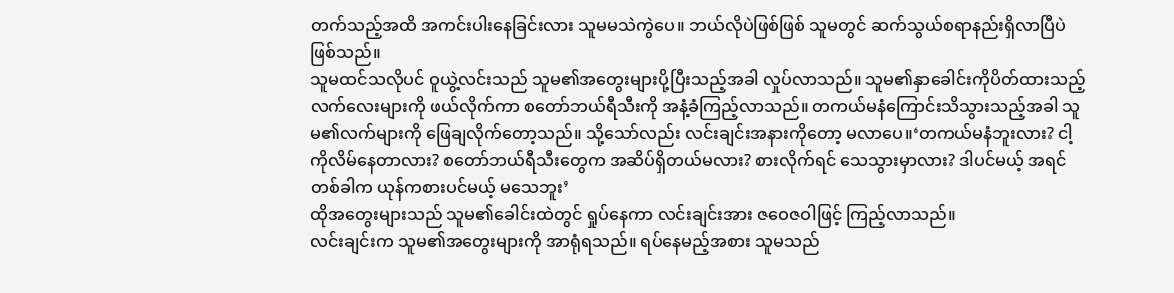တက်သည့်အထိ အကင်းပါးနေခြင်းလား သူမမသဲကွဲပေ။ ဘယ်လိုပဲဖြစ်ဖြစ် သူမတွင် ဆက်သွယ်စရာနည်းရှိလာပြီပဲ ဖြစ်သည်။
သူမထင်သလိုပင် ဝူယွဲ့လင်းသည် သူမ၏အတွေးများပို့ပြီးသည့်အခါ လှုပ်လာသည်။ သူမ၏နှာခေါင်းကိုပိတ်ထားသည့် လက်လေးများကို ဖယ်လိုက်ကာ စတော်ဘယ်ရီသီးကို အနံ့ခံကြည့်လာသည်။ တကယ်မနံကြောင်းသိသွားသည့်အခါ သူမ၏လက်များကို ဖြေချလိုက်တော့သည်။ သို့သော်လည်း လင်းချင်းအနားကိုတော့ မလာပေ။‘တကယ်မနံဘူးလား? ငါ့ကိုလိမ်နေတာလား? စတော်ဘယ်ရီသီးတွေက အဆိပ်ရှိတယ်မလား? စားလိုက်ရင် သေသွားမှာလား? ဒါပင်မယ့် အရင်တစ်ခါက ယုန်ကစားပင်မယ့် မသေဘူး’
ထိုအတွေးများသည် သူမ၏ခေါင်းထဲတွင် ရှုပ်နေကာ လင်းချင်းအား ဇဝေဇဝါဖြင့် ကြည့်လာသည်။
လင်းချင်းက သူမ၏အတွေးများကို အာရုံရသည်။ ရပ်နေမည့်အစား သူမသည်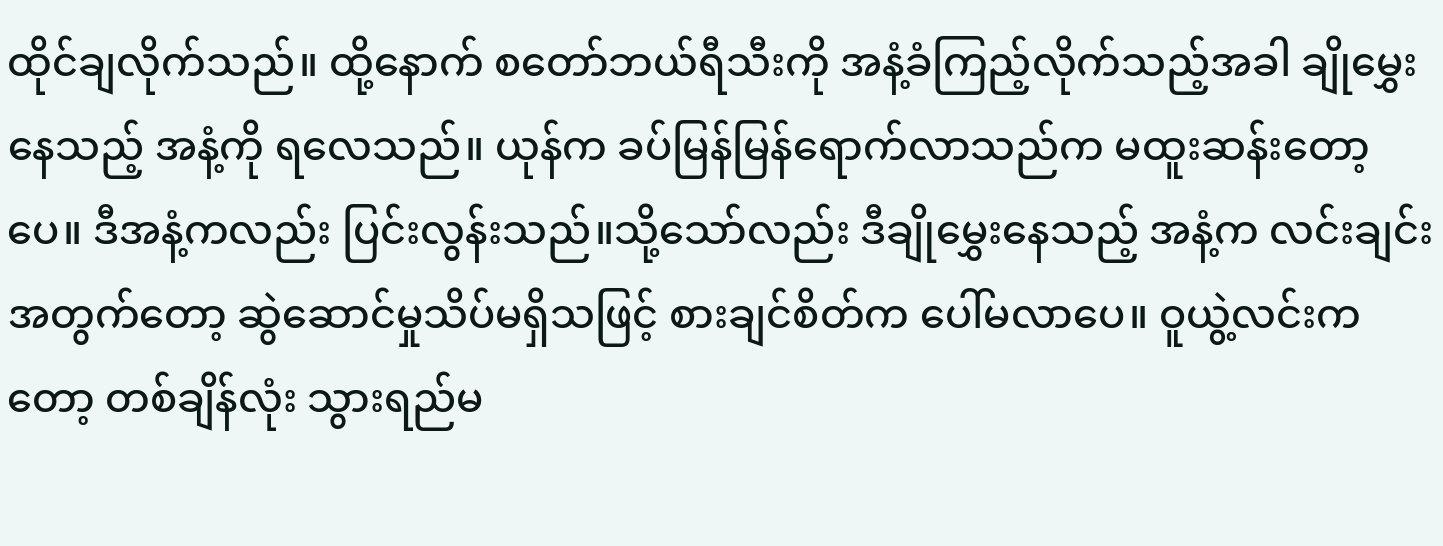ထိုင်ချလိုက်သည်။ ထို့နောက် စတော်ဘယ်ရီသီးကို အနံ့ခံကြည့်လိုက်သည့်အခါ ချိုမွှေးနေသည့် အနံ့ကို ရလေသည်။ ယုန်က ခပ်မြန်မြန်ရောက်လာသည်က မထူးဆန်းတော့ပေ။ ဒီအနံ့ကလည်း ပြင်းလွန်းသည်။သို့သော်လည်း ဒီချိုမွှေးနေသည့် အနံ့က လင်းချင်းအတွက်တော့ ဆွဲဆောင်မှုသိပ်မရှိသဖြင့် စားချင်စိတ်က ပေါ်မလာပေ။ ဝူယွဲ့လင်းကတော့ တစ်ချိန်လုံး သွားရည်မ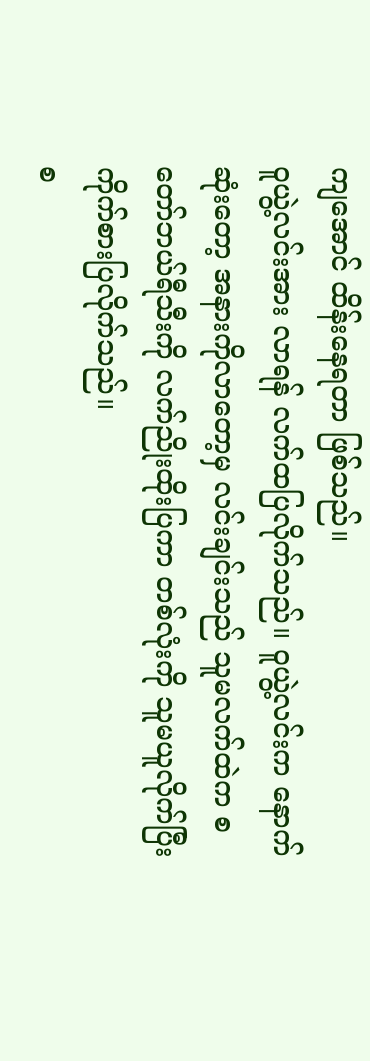ကျအောင် ထိန်းနေရတာ ဖြစ်သည်။
ဝူယွဲ့လင်းအား လာရန် လက်ထပြလိုက်သည်။ ဝူယွဲ့လင်းက နောက်ဆုံးတော့ အနားကိုလာတော့မှ လင်းချင်းသည် သူမလက်ထဲက စတော်ဘယ်ရီသီးကို လက်ညိုးထိုးပြကာ တစ်လုံးကို သူမယူလိုက်ပြီး ကိုက်စားပြလိုက်သည်။
စ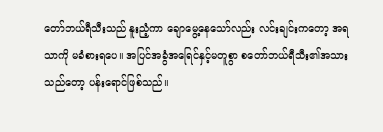တော်ဘယ်ရီသီးသည် နူးညံ့ကာ ချောမွေ့နေသော်လည်း လင်းချင်းကတော့ အရသာကို မခံစားရပေ။ အပြင်အခွံအရြေင်နှင့်မတူစွာ စတော်ဘယ်ရီသီး၏အသားသည်တော့ ပန်းရောင်ဖြစ်သည်။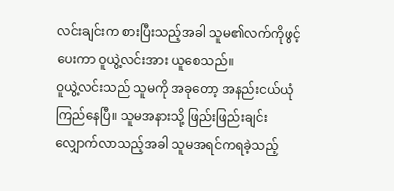လင်းချင်းက စားပြီးသည့်အခါ သူမ၏လက်ကိုဖွင့်ပေးကာ ဝူယွဲ့လင်းအား ယူစေသည်။
ဝူယွဲ့လင်းသည် သူမကို အခုတော့ အနည်းငယ်ယုံကြည်နေပြီ။ သူမအနားသို့ ဖြည်းဖြည်းချင်းလျှောက်လာသည့်အခါ သူမအရင်ကရခဲ့သည့်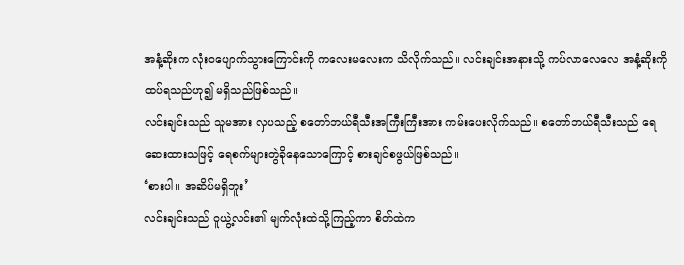အနံ့ဆိုးက လုံးဝပျောက်သွားကြောင်းကို ကလေးမလေးက သိလိုက်သည်။ လင်းချင်းအနားသို့ ကပ်လာလေလေ အနံ့ဆိုးကို ထပ်ရသည်ဟု၍ မရှိသည်ဖြစ်သည်။
လင်းချင်းသည် သူမအား လှပသည့် စတော်ဘယ်ရီသီးအကြီးကြီးအား ကမ်းပေးလိုက်သည်။ စတော်ဘယ်ရီသီးသည် ရေဆေးထားသဖြင့် ရေစက်များတွဲခိုနေသောကြောင့် စားချင်စဖွယ်ဖြစ်သည်။
‘စားပါ။ အဆိပ်မရှိဘူး’
လင်းချင်းသည် ဝူယွဲ့လင်း၏ မျက်လုံးထဲသို့ကြည့်ကာ စိတ်ထဲက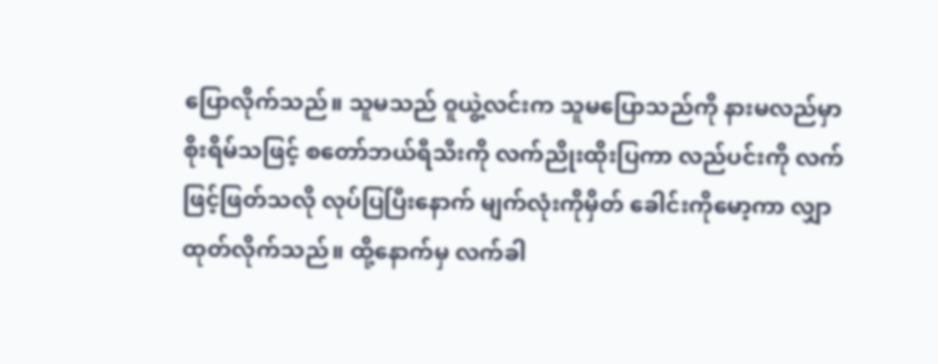ပြောလိုက်သည်။ သူမသည် ဝူယွဲ့လင်းက သူမပြောသည်ကို နားမလည်မှာ စိုးရိမ်သဖြင့် စတော်ဘယ်ရီသီးကို လက်ညိုးထိုးပြကာ လည်ပင်းကို လက်ဖြင့်ဖြတ်သလို လုပ်ပြပြီးနောက် မျက်လုံးကိုမှိတ် ခေါင်းကိုမော့ကာ လျှာထုတ်လိုက်သည်။ ထို့နောက်မှ လက်ခါ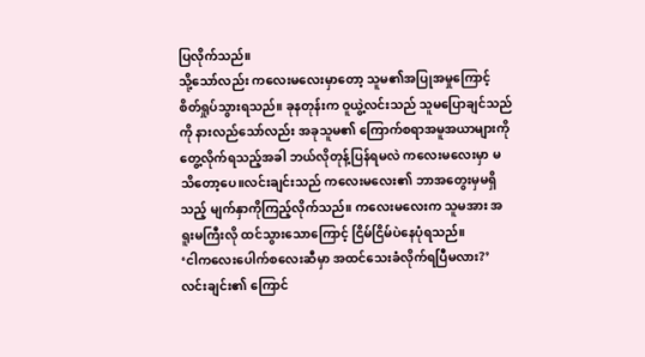ပြလိုက်သည်။
သို့သော်လည်း ကလေးမလေးမှာတော့ သူမ၏အပြုအမှုကြောင့် စိတ်ရှုပ်သွားရသည်။ ခုနတုန်းက ဝူယွဲ့လင်းသည် သူမပြောချင်သည်ကို နားလည်သော်လည်း အခုသူမ၏ ကြောက်စရာအမူအယာများကို တွေ့လိုက်ရသည့်အခါ ဘယ်လိုတုန့်ပြန်ရမလဲ ကလေးမလေးမှာ မသိတော့ပေ။လင်းချင်းသည် ကလေးမလေး၏ ဘာအတွေးမှမရှိသည့် မျက်နှာကိုကြည့်လိုက်သည်။ ကလေးမလေးက သူမအား အရူးမကြီးလို ထင်သွားသောကြောင့် ငြိမ်ငြိမ်ပဲနေပုံရသည်။
‘ငါကလေးပေါက်စလေးဆီမှာ အထင်သေးခံလိုက်ရပြီမလား?’
လင်းချင်း၏ ကြောင်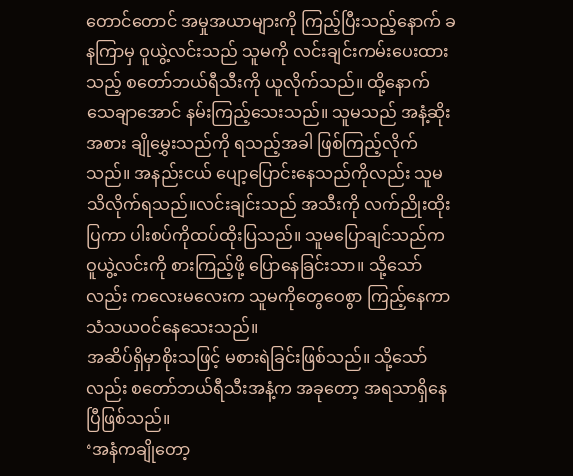တောင်တောင် အမှုအယာများကို ကြည့်ပြီးသည့်နောက် ခနကြာမှ ဝူယွဲ့လင်းသည် သူမကို လင်းချင်းကမ်းပေးထားသည့် စတော်ဘယ်ရီသီးကို ယူလိုက်သည်။ ထို့နောက် သေချာအောင် နမ်းကြည့်သေးသည်။ သူမသည် အနံ့ဆိုးအစား ချိုမွှေးသည်ကို ရသည့်အခါ ဖြစ်ကြည့်လိုက်သည်။ အနည်းငယ် ပျော့ပြောင်းနေသည်ကိုလည်း သူမသိလိုက်ရသည်။လင်းချင်းသည် အသီးကို လက်ညိုးထိုးပြကာ ပါးစပ်ကိုထပ်ထိုးပြသည်။ သူမပြောချင်သည်က ဝူယွဲ့လင်းကို စားကြည့်ဖို့ ပြောနေခြင်းသာ။ သို့သော်လည်း ကလေးမလေးက သူမကိုတွေဝေစွာ ကြည့်နေကာ သံသယဝင်နေသေးသည်။
အဆိပ်ရှိမှာစိုးသဖြင့် မစားရဲခြင်းဖြစ်သည်။ သို့သော်လည်း စတော်ဘယ်ရီသီးအနံ့က အခုတော့ အရသာရှိနေပြီဖြစ်သည်။
‘အနံကချိုတော့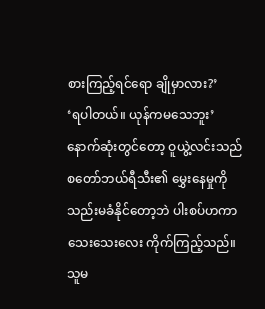စားကြည့်ရင်ရော ချိုမှာလား?’
‘ရပါတယ်။ ယုန်ကမသေဘူး’
နောက်ဆုံးတွင်တော့ ဝူယွဲ့လင်းသည် စတော်ဘယ်ရီသီး၏ မွှေးနေမှုကို သည်းမခံနိုင်တော့ဘဲ ပါးစပ်ဟကာ သေးသေးလေး ကိုက်ကြည့်သည်။ သူမ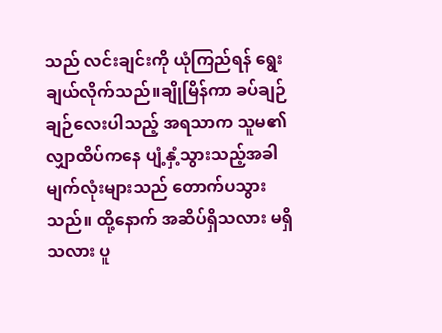သည် လင်းချင်းကို ယုံကြည်ရန် ရွေးချယ်လိုက်သည်။ချိုမြိန်ကာ ခပ်ချဉ်ချဉ်လေးပါသည့် အရသာက သူမ၏လျှာထိပ်ကနေ ပျံ့နှံ့သွားသည့်အခါ မျက်လုံးများသည် တောက်ပသွားသည်။ ထို့နောက် အဆိပ်ရှိသလား မရှိသလား ပူ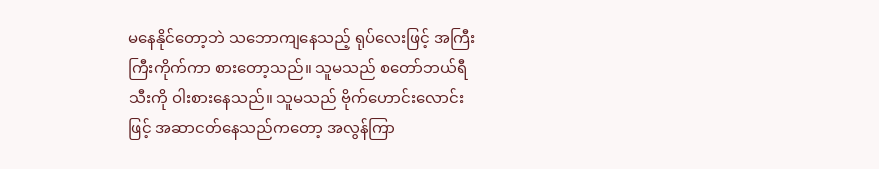မနေနိုင်တော့ဘဲ သဘောကျနေသည့် ရုပ်လေးဖြင့် အကြီးကြီးကိုက်ကာ စားတော့သည်။ သူမသည် စတော်ဘယ်ရီသီးကို ဝါးစားနေသည်။ သူမသည် ဗိုက်ဟောင်းလောင်းဖြင့် အဆာငတ်နေသည်ကတော့ အလွန်ကြာ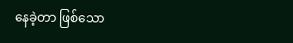နေခဲ့တာ ဖြစ်သော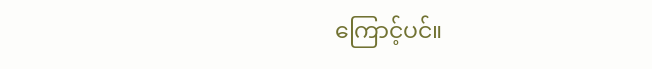ကြောင့်ပင်။